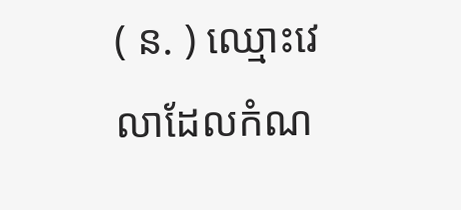( ន. ) ឈ្មោះវេលាដែលកំណ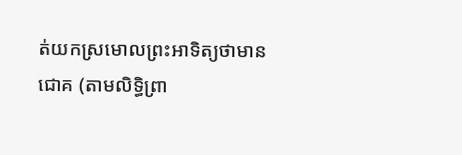ត់យកស្រមោលព្រះអាទិត្យថាមានជោគ (តាមលិទ្ធិព្រា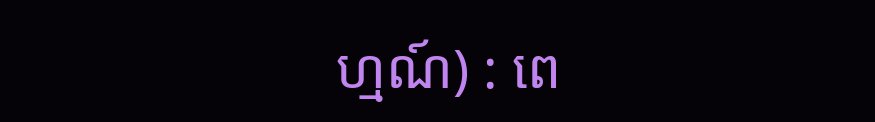ហ្មណ៍) : ពេ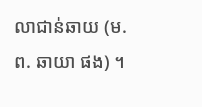លាជាន់ឆាយ (ម. ព. ឆាយា ផង) ។